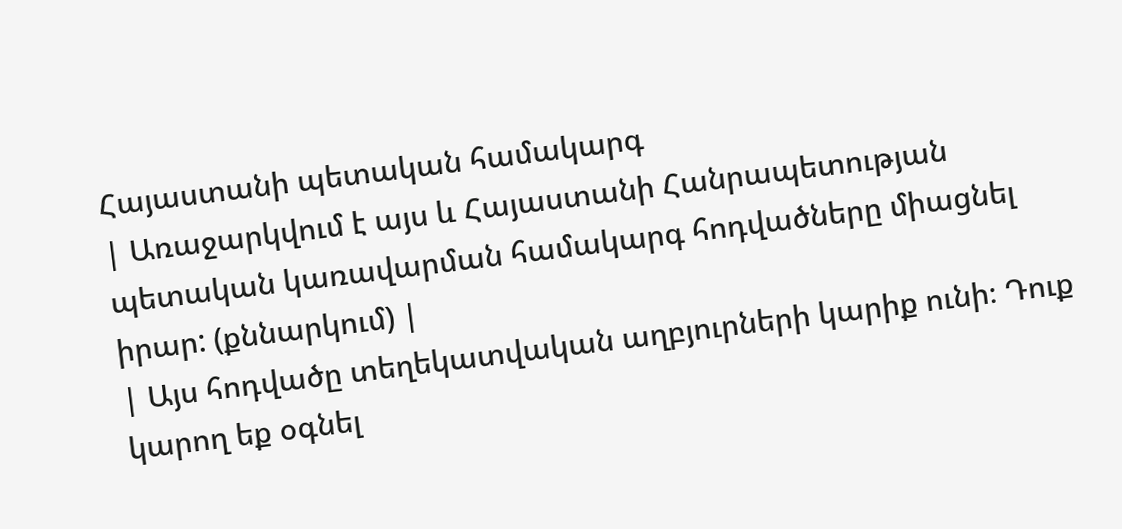Հայաստանի պետական համակարգ
| Առաջարկվում է այս և Հայաստանի Հանրապետության պետական կառավարման համակարգ հոդվածները միացնել իրար: (քննարկում) |
| Այս հոդվածը տեղեկատվական աղբյուրների կարիք ունի։ Դուք կարող եք օգնել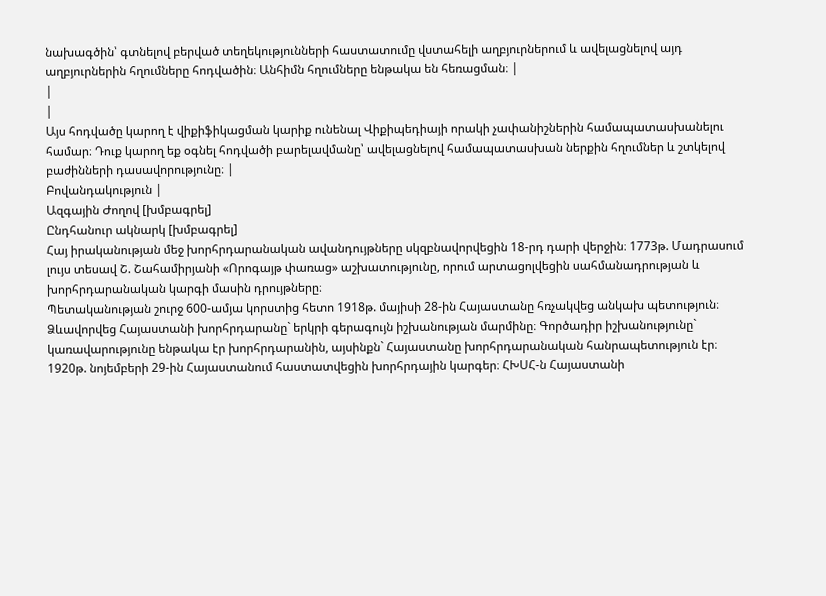նախագծին՝ գտնելով բերված տեղեկությունների հաստատումը վստահելի աղբյուրներում և ավելացնելով այդ աղբյուրներին հղումները հոդվածին։ Անհիմն հղումները ենթակա են հեռացման։ |
|
|
Այս հոդվածը կարող է վիքիֆիկացման կարիք ունենալ Վիքիպեդիայի որակի չափանիշներին համապատասխանելու համար։ Դուք կարող եք օգնել հոդվածի բարելավմանը՝ ավելացնելով համապատասխան ներքին հղումներ և շտկելով բաժինների դասավորությունը։ |
Բովանդակություն |
Ազգային Ժողով [խմբագրել]
Ընդհանուր ակնարկ [խմբագրել]
Հայ իրականության մեջ խորհրդարանական ավանդույթները սկզբնավորվեցին 18-րդ դարի վերջին։ 1773թ. Մադրասում լույս տեսավ Շ. Շահամիրյանի «Որոգայթ փառաց» աշխատությունը, որում արտացոլվեցին սահմանադրության և խորհրդարանական կարգի մասին դրույթները։
Պետականության շուրջ 600-ամյա կորստից հետո 1918թ. մայիսի 28-ին Հայաստանը հռչակվեց անկախ պետություն։ Ձևավորվեց Հայաստանի խորհրդարանը` երկրի գերագույն իշխանության մարմինը։ Գործադիր իշխանությունը` կառավարությունը ենթակա էր խորհրդարանին, այսինքն` Հայաստանը խորհրդարանական հանրապետություն էր։
1920թ. նոյեմբերի 29-ին Հայաստանում հաստատվեցին խորհրդային կարգեր։ ՀԽՍՀ-ն Հայաստանի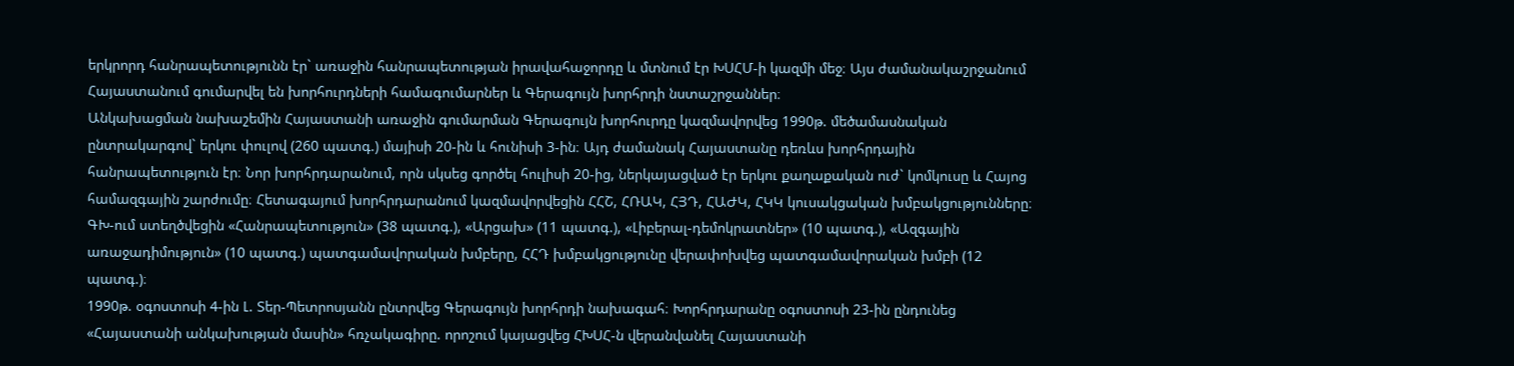երկրորդ հանրապետությունն էր` առաջին հանրապետության իրավահաջորդը և մտնում էր ԽՍՀՄ-ի կազմի մեջ։ Այս ժամանակաշրջանում Հայաստանում գումարվել են խորհուրդների համագումարներ և Գերագույն խորհրդի նստաշրջաններ։
Անկախացման նախաշեմին Հայաստանի առաջին գումարման Գերագույն խորհուրդը կազմավորվեց 1990թ. մեծամասնական ընտրակարգով` երկու փուլով (260 պատգ.) մայիսի 20-ին և հունիսի 3-ին։ Այդ ժամանակ Հայաստանը դեռևս խորհրդային հանրապետություն էր։ Նոր խորհրդարանում, որն սկսեց գործել հուլիսի 20-ից, ներկայացված էր երկու քաղաքական ուժ` կոմկուսը և Հայոց համազգային շարժումը։ Հետագայում խորհրդարանում կազմավորվեցին ՀՀՇ, ՀՌԱԿ, ՀՅԴ, ՀԱԺԿ, ՀԿԿ կուսակցական խմբակցությունները։ ԳԽ-ում ստեղծվեցին «Հանրապետություն» (38 պատգ.), «Արցախ» (11 պատգ.), «Լիբերալ-դեմոկրատներ» (10 պատգ.), «Ազգային առաջադիմություն» (10 պատգ.) պատգամավորական խմբերը, ՀՀԴ խմբակցությունը վերափոխվեց պատգամավորական խմբի (12 պատգ.)։
1990թ. օգոստոսի 4-ին Լ. Տեր-Պետրոսյանն ընտրվեց Գերագույն խորհրդի նախագահ։ Խորհրդարանը օգոստոսի 23-ին ընդունեց «Հայաստանի անկախության մասին» հռչակագիրը. որոշում կայացվեց ՀԽՍՀ-ն վերանվանել Հայաստանի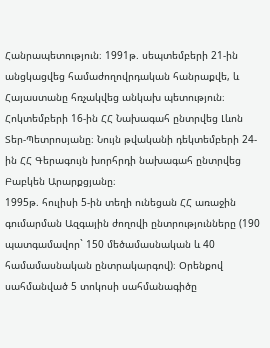Հանրապետություն։ 1991թ. սեպտեմբերի 21-ին անցկացվեց համաժողովրդական հանրաքվե, և Հայաստանը հռչակվեց անկախ պետություն։ Հոկտեմբերի 16-ին ՀՀ Նախագահ ընտրվեց Լևոն Տեր-Պետրոսյանը։ Նույն թվականի դեկտեմբերի 24-ին ՀՀ Գերագույն խորհրդի նախագահ ընտրվեց Բաբկեն Արարքցյանը։
1995թ. հուլիսի 5-ին տեղի ունեցան ՀՀ առաջին գումարման Ազգային ժողովի ընտրությունները (190 պատգամավոր` 150 մեծամասնական և 40 համամասնական ընտրակարգով)։ Օրենքով սահմանված 5 տոկոսի սահմանագիծը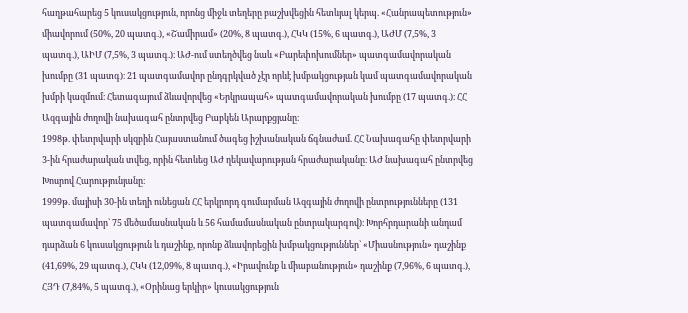հաղթահարեց 5 կուսակցություն, որոնց միջև տեղերը բաշխվեցին հետևյալ կերպ. «Հանրապետություն» միավորում (50%, 20 պատգ.), «Շամիրամ» (20%, 8 պատգ.), ՀԿԿ (15%, 6 պատգ.), ԱԺՄ (7,5%, 3 պատգ.), ԱԻՄ (7,5%, 3 պատգ.)։ ԱԺ-ում ստեղծվեց նաև «Բարեփոխումներ» պատգամավորական խումբը (31 պատգ)։ 21 պատգամավոր ընդգրկված չէր որևէ խմբակցության կամ պատգամավորական խմբի կազմում։ Հետագայում ձևավորվեց «Երկրապահ» պատգամավորական խումբը (17 պատգ.)։ ՀՀ Ազգային ժողովի նախագահ ընտրվեց Բաբկեն Արարքցյանը։
1998թ. փետրվարի սկզբին Հայաստանում ծագեց իշխանական ճգնաժամ. ՀՀ Նախագահը փետրվարի 3-ին հրաժարական տվեց, որին հետևեց ԱԺ ղեկավարության հրաժարականը։ ԱԺ նախագահ ընտրվեց Խոսրով Հարությունյանը։
1999թ. մայիսի 30-ին տեղի ունեցան ՀՀ երկրորդ գումարման Ազգային ժողովի ընտրությունները (131 պատգամավոր` 75 մեծամասնական և 56 համամասնական ընտրակարգով)։ Խորհրդարանի անդամ դարձան 6 կուսակցություն և դաշինք, որոնք ձևավորեցին խմբակցություններ` «Միասնություն» դաշինք (41,69%, 29 պատգ.), ՀԿԿ (12,09%, 8 պատգ.), «Իրավունք և միաբանություն» դաշինք (7,96%, 6 պատգ.), ՀՅԴ (7,84%, 5 պատգ.), «Օրինաց երկիր» կուսակցություն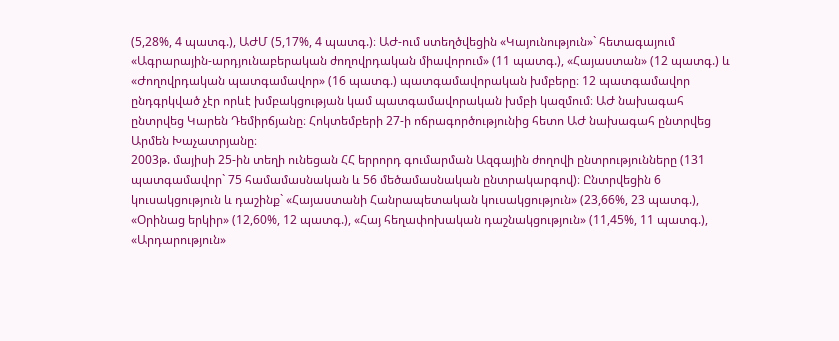(5,28%, 4 պատգ.), ԱԺՄ (5,17%, 4 պատգ.)։ ԱԺ-ում ստեղծվեցին «Կայունություն»` հետագայում «Ագրարային-արդյունաբերական ժողովրդական միավորում» (11 պատգ.), «Հայաստան» (12 պատգ.) և «Ժողովրդական պատգամավոր» (16 պատգ.) պատգամավորական խմբերը։ 12 պատգամավոր ընդգրկված չէր որևէ խմբակցության կամ պատգամավորական խմբի կազմում։ ԱԺ նախագահ ընտրվեց Կարեն Դեմիրճյանը։ Հոկտեմբերի 27-ի ոճրագործությունից հետո ԱԺ նախագահ ընտրվեց Արմեն Խաչատրյանը։
2003թ. մայիսի 25-ին տեղի ունեցան ՀՀ երրորդ գումարման Ազգային ժողովի ընտրությունները (131 պատգամավոր` 75 համամասնական և 56 մեծամասնական ընտրակարգով)։ Ընտրվեցին 6 կուսակցություն և դաշինք` «Հայաստանի Հանրապետական կուսակցություն» (23,66%, 23 պատգ.), «Օրինաց երկիր» (12,60%, 12 պատգ.), «Հայ հեղափոխական դաշնակցություն» (11,45%, 11 պատգ.), «Արդարություն»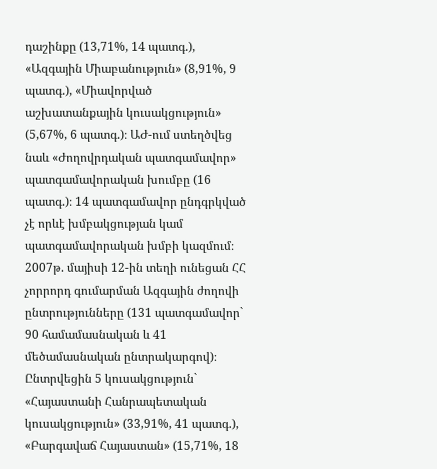դաշինքը (13,71%, 14 պատգ.), «Ազգային Միաբանություն» (8,91%, 9 պատգ.), «Միավորված աշխատանքային կուսակցություն» (5,67%, 6 պատգ.)։ ԱԺ-ում ստեղծվեց նաև «Ժողովրդական պատգամավոր» պատգամավորական խումբը (16 պատգ.)։ 14 պատգամավոր ընդգրկված չէ որևէ խմբակցության կամ պատգամավորական խմբի կազմում։
2007թ. մայիսի 12-ին տեղի ունեցան ՀՀ չորրորդ գումարման Ազգային ժողովի ընտրությունները (131 պատգամավոր` 90 համամասնական և 41 մեծամասնական ընտրակարգով)։ Ընտրվեցին 5 կուսակցություն` «Հայաստանի Հանրապետական կուսակցություն» (33,91%, 41 պատգ.), «Բարգավաճ Հայաստան» (15,71%, 18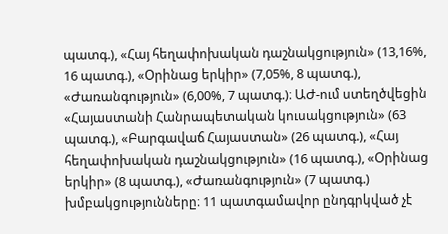պատգ.), «Հայ հեղափոխական դաշնակցություն» (13,16%, 16 պատգ.), «Օրինաց երկիր» (7,05%, 8 պատգ.), «Ժառանգություն» (6,00%, 7 պատգ.)։ ԱԺ-ում ստեղծվեցին «Հայաստանի Հանրապետական կուսակցություն» (63 պատգ.), «Բարգավաճ Հայաստան» (26 պատգ.), «Հայ հեղափոխական դաշնակցություն» (16 պատգ.), «Օրինաց երկիր» (8 պատգ.), «Ժառանգություն» (7 պատգ.) խմբակցությունները։ 11 պատգամավոր ընդգրկված չէ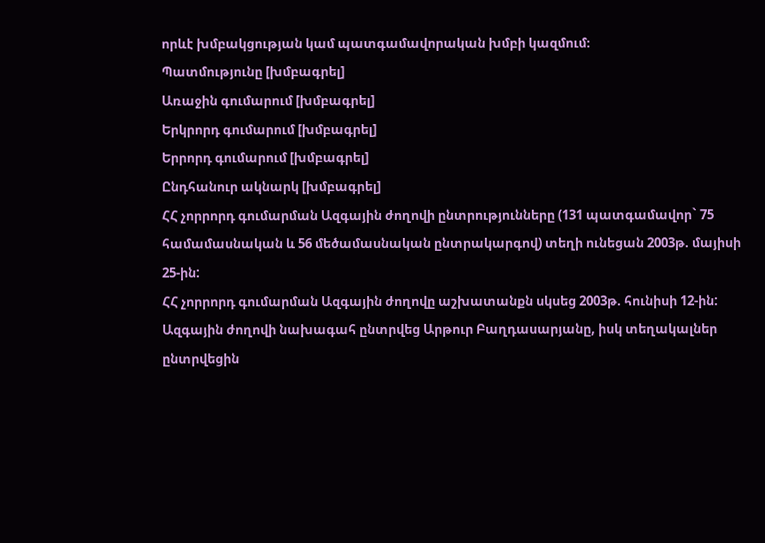որևէ խմբակցության կամ պատգամավորական խմբի կազմում։
Պատմությունը [խմբագրել]
Առաջին գումարում [խմբագրել]
Երկրորդ գումարում [խմբագրել]
Երրորդ գումարում [խմբագրել]
Ընդհանուր ակնարկ [խմբագրել]
ՀՀ չորրորդ գումարման Ազգային ժողովի ընտրությունները (131 պատգամավոր` 75 համամասնական և 56 մեծամասնական ընտրակարգով) տեղի ունեցան 2003թ. մայիսի 25-ին:
ՀՀ չորրորդ գումարման Ազգային ժողովը աշխատանքն սկսեց 2003թ. հունիսի 12-ին: Ազգային ժողովի նախագահ ընտրվեց Արթուր Բաղդասարյանը, իսկ տեղակալներ ընտրվեցին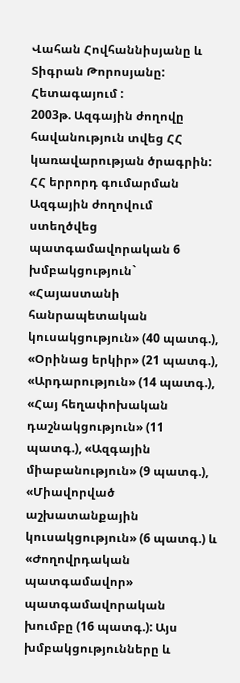Վահան Հովհաննիսյանը և Տիգրան Թորոսյանը: Հետագայում :
2003թ. Ազգային ժողովը հավանություն տվեց ՀՀ կառավարության ծրագրին:
ՀՀ երրորդ գումարման Ազգային ժողովում ստեղծվեց պատգամավորական 6 խմբակցություն` «Հայաստանի հանրապետական կուսակցություն» (40 պատգ.), «Օրինաց երկիր» (21 պատգ.), «Արդարություն» (14 պատգ.), «Հայ հեղափոխական դաշնակցություն» (11 պատգ.), «Ազգային միաբանություն» (9 պատգ.), «Միավորված աշխատանքային կուսակցություն» (6 պատգ.) և «Ժողովրդական պատգամավոր» պատգամավորական խումբը (16 պատգ.): Այս խմբակցությունները և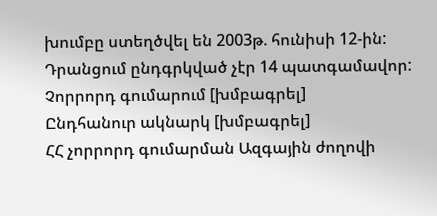խումբը ստեղծվել են 2003թ. հունիսի 12-ին: Դրանցում ընդգրկված չէր 14 պատգամավոր:
Չորրորդ գումարում [խմբագրել]
Ընդհանուր ակնարկ [խմբագրել]
ՀՀ չորրորդ գումարման Ազգային ժողովի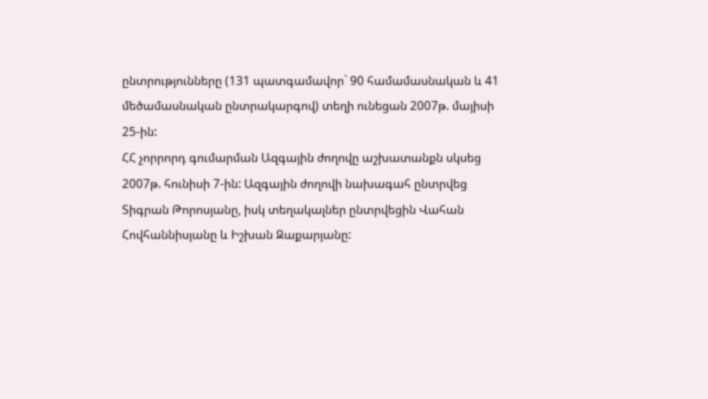ընտրությունները (131 պատգամավոր` 90 համամասնական և 41 մեծամասնական ընտրակարգով) տեղի ունեցան 2007թ. մայիսի 25-ին:
ՀՀ չորրորդ գումարման Ազգային ժողովը աշխատանքն սկսեց 2007թ. հունիսի 7-ին: Ազգային ժողովի նախագահ ընտրվեց Տիգրան Թորոսյանը, իսկ տեղակալներ ընտրվեցին Վահան Հովհաննիսյանը և Իշխան Զաքարյանը: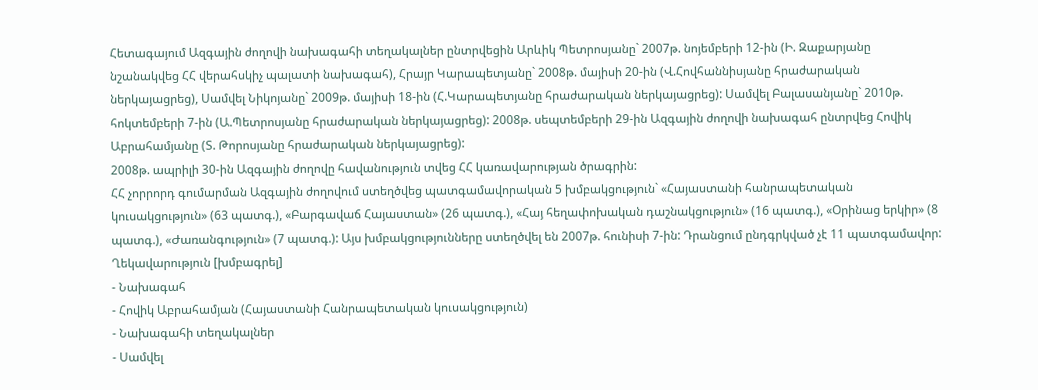Հետագայում Ազգային ժողովի նախագահի տեղակալներ ընտրվեցին Արևիկ Պետրոսյանը` 2007թ. նոյեմբերի 12-ին (Ի. Զաքարյանը նշանակվեց ՀՀ վերահսկիչ պալատի նախագահ), Հրայր Կարապետյանը` 2008թ. մայիսի 20-ին (Վ.Հովհաննիսյանը հրաժարական ներկայացրեց), Սամվել Նիկոյանը` 2009թ. մայիսի 18-ին (Հ.Կարապետյանը հրաժարական ներկայացրեց): Սամվել Բալասանյանը` 2010թ. հոկտեմբերի 7-ին (Ա.Պետրոսյանը հրաժարական ներկայացրեց): 2008թ. սեպտեմբերի 29-ին Ազգային ժողովի նախագահ ընտրվեց Հովիկ Աբրահամյանը (Տ. Թորոսյանը հրաժարական ներկայացրեց):
2008թ. ապրիլի 30-ին Ազգային ժողովը հավանություն տվեց ՀՀ կառավարության ծրագրին:
ՀՀ չորրորդ գումարման Ազգային ժողովում ստեղծվեց պատգամավորական 5 խմբակցություն` «Հայաստանի հանրապետական կուսակցություն» (63 պատգ.), «Բարգավաճ Հայաստան» (26 պատգ.), «Հայ հեղափոխական դաշնակցություն» (16 պատգ.), «Օրինաց երկիր» (8 պատգ.), «Ժառանգություն» (7 պատգ.): Այս խմբակցությունները ստեղծվել են 2007թ. հունիսի 7-ին: Դրանցում ընդգրկված չէ 11 պատգամավոր:
Ղեկավարություն [խմբագրել]
- Նախագահ
- Հովիկ Աբրահամյան (Հայաստանի Հանրապետական կուսակցություն)
- Նախագահի տեղակալներ
- Սամվել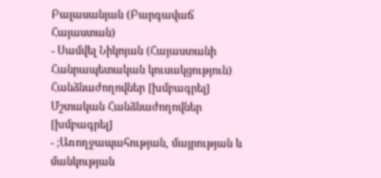Բալասանյան (Բարգավաճ Հայաստան)
- Սամվել Նիկոյան (Հայաստանի Հանրապետական կուսակցություն)
Հանձնաժողովներ [խմբագրել]
Մշտական Հանձնաժողովներ [խմբագրել]
- ;Առողջապահության, մայրության և մանկության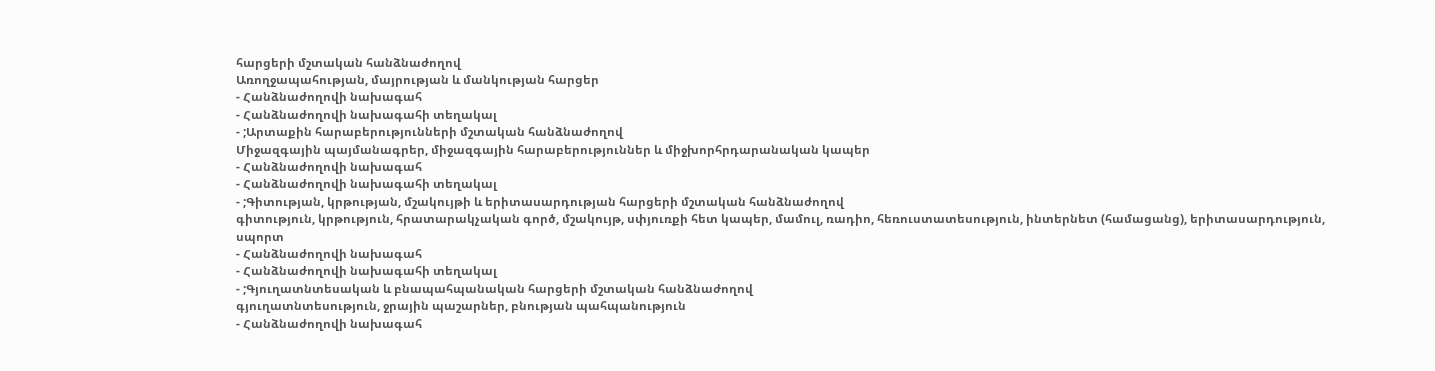հարցերի մշտական հանձնաժողով
Առողջապահության, մայրության և մանկության հարցեր
- Հանձնաժողովի նախագահ
- Հանձնաժողովի նախագահի տեղակալ
- ;Արտաքին հարաբերությունների մշտական հանձնաժողով
Միջազգային պայմանագրեր, միջազգային հարաբերություններ և միջխորհրդարանական կապեր
- Հանձնաժողովի նախագահ
- Հանձնաժողովի նախագահի տեղակալ
- ;Գիտության, կրթության, մշակույթի և երիտասարդության հարցերի մշտական հանձնաժողով
գիտություն, կրթություն, հրատարակչական գործ, մշակույթ, սփյուռքի հետ կապեր, մամուլ, ռադիո, հեռուստատեսություն, ինտերնետ (համացանց), երիտասարդություն, սպորտ
- Հանձնաժողովի նախագահ
- Հանձնաժողովի նախագահի տեղակալ
- ;Գյուղատնտեսական և բնապահպանական հարցերի մշտական հանձնաժողով
գյուղատնտեսություն, ջրային պաշարներ, բնության պահպանություն
- Հանձնաժողովի նախագահ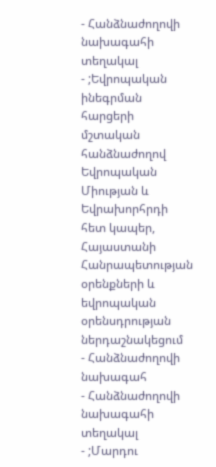- Հանձնաժողովի նախագահի տեղակալ
- ;Եվրոպական ինեգրման հարցերի մշտական հանձնաժողով
Եվրոպական Միության և Եվրախորհրդի հետ կապեր, Հայաստանի Հանրապետության օրենքների և եվրոպական օրենսդրության ներդաշնակեցում
- Հանձնաժողովի նախագահ
- Հանձնաժողովի նախագահի տեղակալ
- ;Մարդու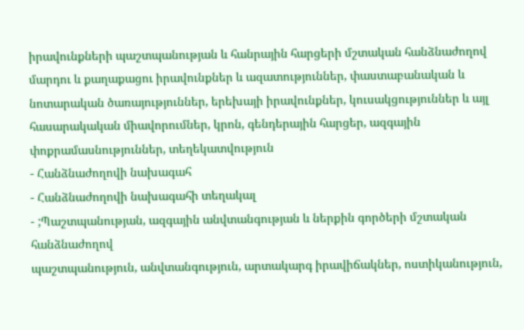իրավունքների պաշտպանության և հանրային հարցերի մշտական հանձնաժողով
մարդու և քաղաքացու իրավունքներ և ազատություններ, փաստաբանական և նոտարական ծառայություններ, երեխայի իրավունքներ, կուսակցություններ և այլ հասարակական միավորումներ, կրոն, գենդերային հարցեր, ազգային փոքրամասնություններ, տեղեկատվություն
- Հանձնաժողովի նախագահ
- Հանձնաժողովի նախագահի տեղակալ
- ;Պաշտպանության, ազգային անվտանգության և ներքին գործերի մշտական հանձնաժողով
պաշտպանություն, անվտանգություն, արտակարգ իրավիճակներ, ոստիկանություն,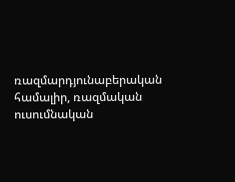ռազմարդյունաբերական համալիր, ռազմական ուսումնական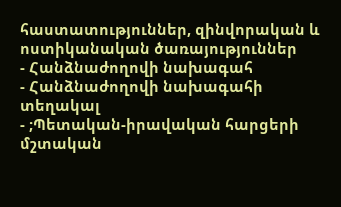հաստատություններ, զինվորական և ոստիկանական ծառայություններ
- Հանձնաժողովի նախագահ
- Հանձնաժողովի նախագահի տեղակալ
- ;Պետական-իրավական հարցերի մշտական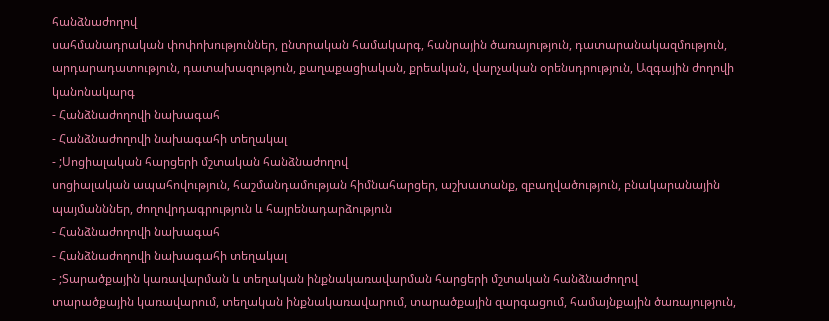հանձնաժողով
սահմանադրական փոփոխություններ, ընտրական համակարգ, հանրային ծառայություն, դատարանակազմություն, արդարադատություն, դատախազություն, քաղաքացիական, քրեական, վարչական օրենսդրություն, Ազգային ժողովի կանոնակարգ
- Հանձնաժողովի նախագահ
- Հանձնաժողովի նախագահի տեղակալ
- ;Սոցիալական հարցերի մշտական հանձնաժողով
սոցիալական ապահովություն, հաշմանդամության հիմնահարցեր, աշխատանք, զբաղվածություն, բնակարանային պայմանններ, ժողովրդագրություն և հայրենադարձություն
- Հանձնաժողովի նախագահ
- Հանձնաժողովի նախագահի տեղակալ
- ;Տարածքային կառավարման և տեղական ինքնակառավարման հարցերի մշտական հանձնաժողով
տարածքային կառավարում, տեղական ինքնակառավարում, տարածքային զարգացում, համայնքային ծառայություն,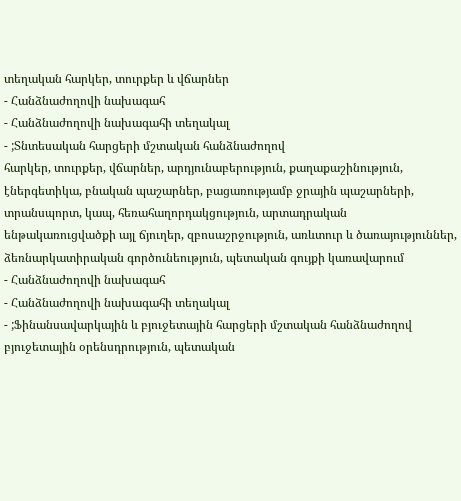տեղական հարկեր, տուրքեր և վճարներ
- Հանձնաժողովի նախագահ
- Հանձնաժողովի նախագահի տեղակալ
- ;Տնտեսական հարցերի մշտական հանձնաժողով
հարկեր, տուրքեր, վճարներ, արդյունաբերություն, քաղաքաշինություն, էներգետիկա, բնական պաշարներ, բացառությամբ ջրային պաշարների, տրանսպորտ, կապ, հեռահաղորդակցություն, արտադրական ենթակառուցվածքի այլ ճյուղեր, զբոսաշրջություն, առևտուր և ծառայություններ, ձեռնարկատիրական գործունեություն, պետական գույքի կառավարում
- Հանձնաժողովի նախագահ
- Հանձնաժողովի նախագահի տեղակալ
- ;Ֆինանսավարկային և բյուջետային հարցերի մշտական հանձնաժողով
բյուջետային օրենսդրություն, պետական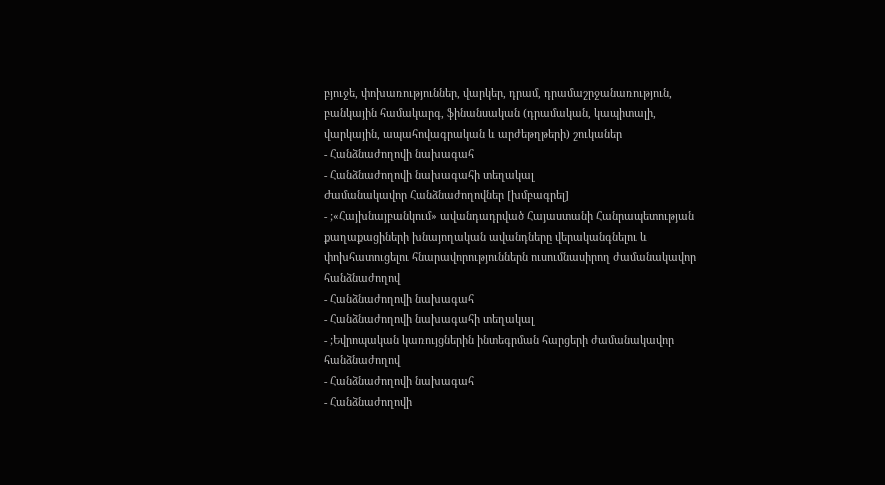բյուջե, փոխառություններ, վարկեր, դրամ, դրամաշրջանառություն, բանկային համակարգ, ֆինանսական (դրամական, կապիտալի, վարկային, ապահովագրական և արժեթղթերի) շուկաներ
- Հանձնաժողովի նախագահ
- Հանձնաժողովի նախագահի տեղակալ
Ժամանակավոր Հանձնաժողովներ [խմբագրել]
- ;«Հայխնայբանկում» ավանդադրված Հայաստանի Հանրապետության քաղաքացիների խնայողական ավանդները վերականգնելու և փոխհատուցելու հնարավորություններն ուսումնասիրող ժամանակավոր հանձնաժողով
- Հանձնաժողովի նախագահ
- Հանձնաժողովի նախագահի տեղակալ
- ;Եվրոպական կառույցներին ինտեգրման հարցերի ժամանակավոր հանձնաժողով
- Հանձնաժողովի նախագահ
- Հանձնաժողովի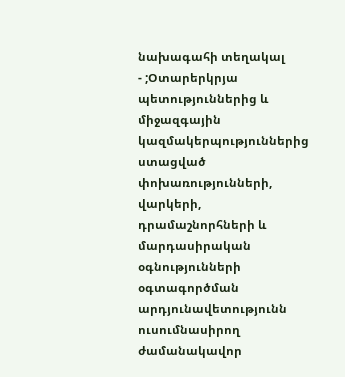նախագահի տեղակալ
- ;Օտարերկրյա պետություններից և միջազգային կազմակերպություններից ստացված փոխառությունների, վարկերի, դրամաշնորհների և մարդասիրական օգնությունների օգտագործման արդյունավետությունն ուսումնասիրող ժամանակավոր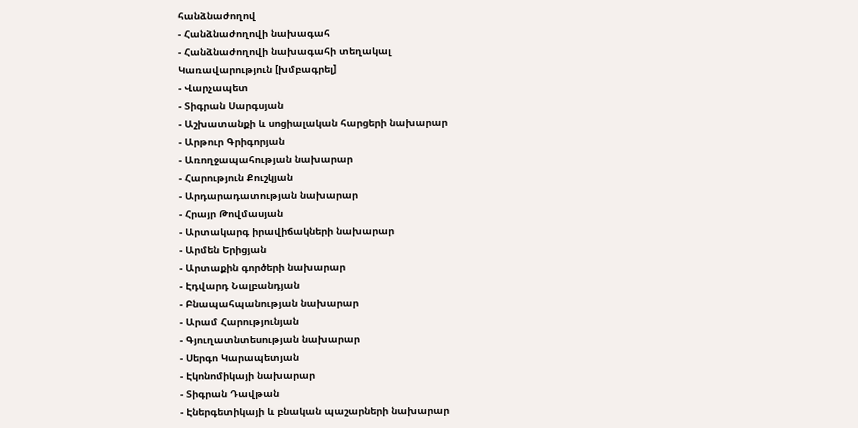հանձնաժողով
- Հանձնաժողովի նախագահ
- Հանձնաժողովի նախագահի տեղակալ
Կառավարություն [խմբագրել]
- Վարչապետ
- Տիգրան Սարգսյան
- Աշխատանքի և սոցիալական հարցերի նախարար
- Արթուր Գրիգորյան
- Առողջապահության նախարար
- Հարություն Քուշկյան
- Արդարադատության նախարար
- Հրայր Թովմասյան
- Արտակարգ իրավիճակների նախարար
- Արմեն Երիցյան
- Արտաքին գործերի նախարար
- Էդվարդ Նալբանդյան
- Բնապահպանության նախարար
- Արամ Հարությունյան
- Գյուղատնտեսության նախարար
- Սերգո Կարապետյան
- Էկոնոմիկայի նախարար
- Տիգրան Դավթան
- Էներգետիկայի և բնական պաշարների նախարար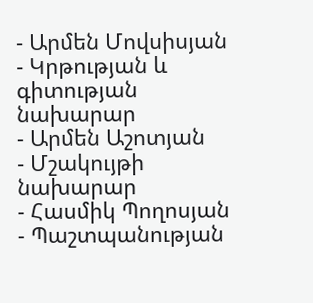- Արմեն Մովսիսյան
- Կրթության և գիտության նախարար
- Արմեն Աշոտյան
- Մշակույթի նախարար
- Հասմիկ Պողոսյան
- Պաշտպանության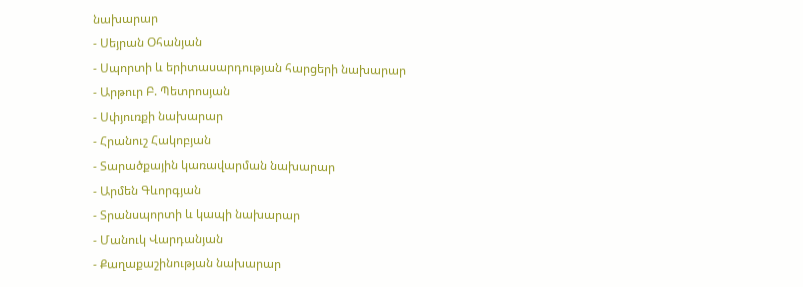նախարար
- Սեյրան Օհանյան
- Սպորտի և երիտասարդության հարցերի նախարար
- Արթուր Բ. Պետրոսյան
- Սփյուռքի նախարար
- Հրանուշ Հակոբյան
- Տարածքային կառավարման նախարար
- Արմեն Գևորգյան
- Տրանսպորտի և կապի նախարար
- Մանուկ Վարդանյան
- Քաղաքաշինության նախարար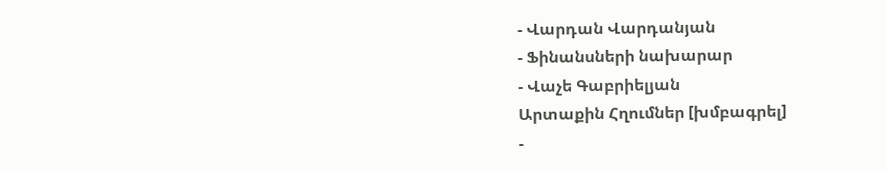- Վարդան Վարդանյան
- Ֆինանսների նախարար
- Վաչե Գաբրիելյան
Արտաքին Հղումներ [խմբագրել]
-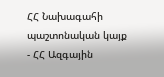ՀՀ Նախագահի պաշտոնական կայք
- ՀՀ Ազգային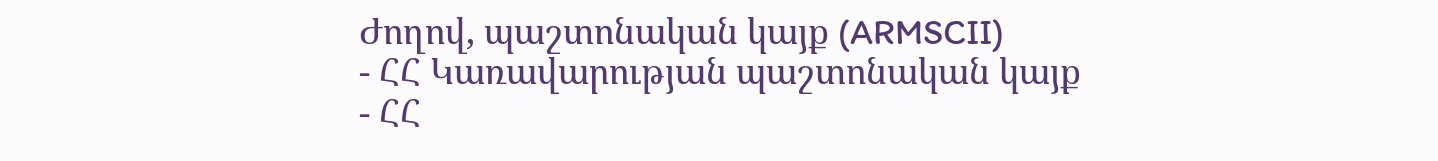Ժողով, պաշտոնական կայք (ARMSCII)
- ՀՀ Կառավարության պաշտոնական կայք
- ՀՀ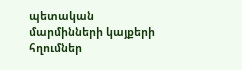պետական մարմինների կայքերի հղումներ